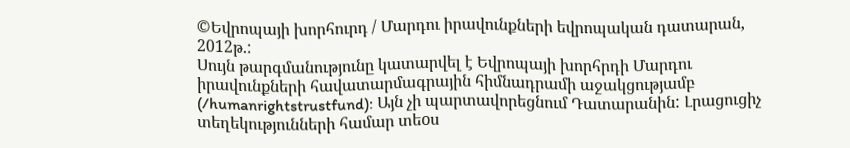©Եվրոպայի խորհուրդ / Մարդու իրավունքների եվրոպական դատարան, 2012թ.:
Սույն թարգմանությունը կատարվել է Եվրոպայի խորհրդի Մարդու իրավունքների հավատարմագրային հիմնադրամի աջակցությամբ (/humanrightstrustfund): Այն չի պարտավորեցնում Դատարանին: Լրացուցիչ տեղեկությունների համար տեoս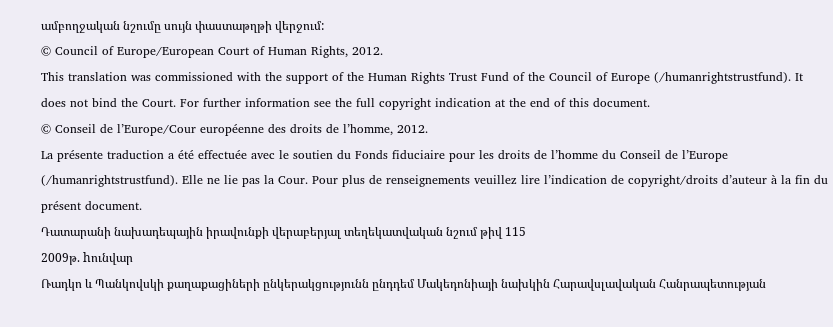ամբողջական նշումը սույն փաստաթղթի վերջում:
© Council of Europe/European Court of Human Rights, 2012.
This translation was commissioned with the support of the Human Rights Trust Fund of the Council of Europe (/humanrightstrustfund). It does not bind the Court. For further information see the full copyright indication at the end of this document.
© Conseil de l’Europe/Cour européenne des droits de l’homme, 2012.
La présente traduction a été effectuée avec le soutien du Fonds fiduciaire pour les droits de l’homme du Conseil de l’Europe (/humanrightstrustfund). Elle ne lie pas la Cour. Pour plus de renseignements veuillez lire l’indication de copyright/droits d’auteur à la fin du présent document.
Դատարանի նախադեպային իրավունքի վերաբերյալ տեղեկատվական նշում թիվ 115
2009թ. hունվար
Ռադկո և Պանկովսկի քաղաքացիների ընկերակցությունն ընդդեմ Մակեդոնիայի նախկին Հարավսլավական Հանրապետության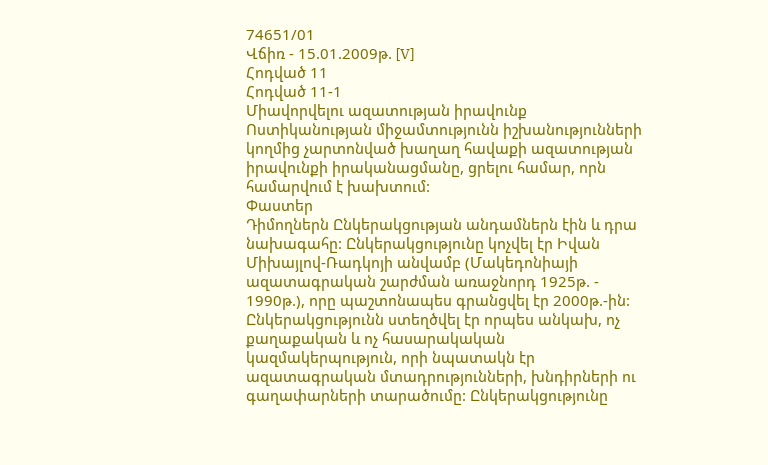74651/01
Վճիռ - 15.01.2009թ. [V]
Հոդված 11
Հոդված 11-1
Միավորվելու ազատության իրավունք
Ոստիկանության միջամտությունն իշխանությունների կողմից չարտոնված խաղաղ հավաքի ազատության իրավունքի իրականացմանը, ցրելու համար, որն համարվում է խախտում:
Փաստեր
Դիմողներն Ընկերակցության անդամներն էին և դրա նախագահը: Ընկերակցությունը կոչվել էր Իվան Միխայլով-Ռադկոյի անվամբ (Մակեդոնիայի ազատագրական շարժման առաջնորդ 1925թ. - 1990թ.), որը պաշտոնապես գրանցվել էր 2000թ.-ին: Ընկերակցությունն ստեղծվել էր որպես անկախ, ոչ քաղաքական և ոչ հասարակական կազմակերպություն, որի նպատակն էր ազատագրական մտադրությունների, խնդիրների ու գաղափարների տարածումը: Ընկերակցությունը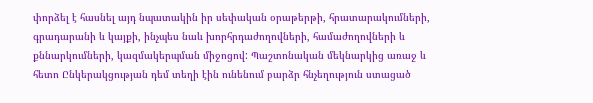փորձել է հասնել այդ նպատակին իր սեփական օրաթերթի, հրատարակումների, գրադարանի և կայքի, ինչպես նաև խորհրդաժողովների, համաժողովների և քննարկումների, կազմակերպման միջոցով: Պաշտոնական մեկնարկից առաջ և հետո Ընկերակցության դեմ տեղի էին ունենում բարձր հնչեղություն ստացած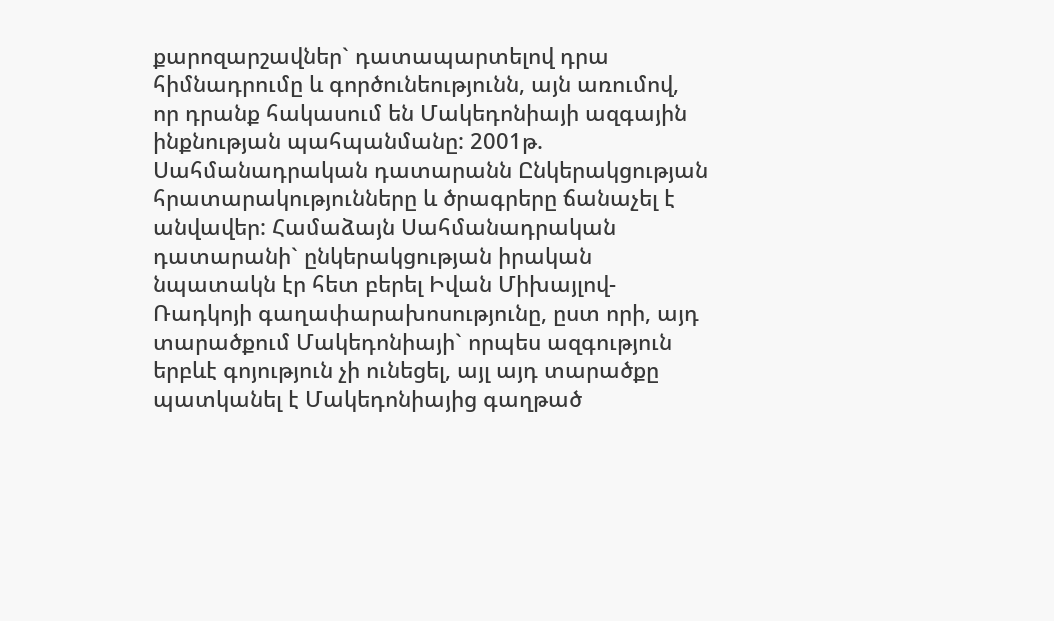քարոզարշավներ` դատապարտելով դրա հիմնադրումը և գործունեությունն, այն առումով, որ դրանք հակասում են Մակեդոնիայի ազգային ինքնության պահպանմանը: 2001թ. Սահմանադրական դատարանն Ընկերակցության հրատարակությունները և ծրագրերը ճանաչել է անվավեր: Համաձայն Սահմանադրական դատարանի` ընկերակցության իրական նպատակն էր հետ բերել Իվան Միխայլով-Ռադկոյի գաղափարախոսությունը, ըստ որի, այդ տարածքում Մակեդոնիայի` որպես ազգություն երբևէ գոյություն չի ունեցել, այլ այդ տարածքը պատկանել է Մակեդոնիայից գաղթած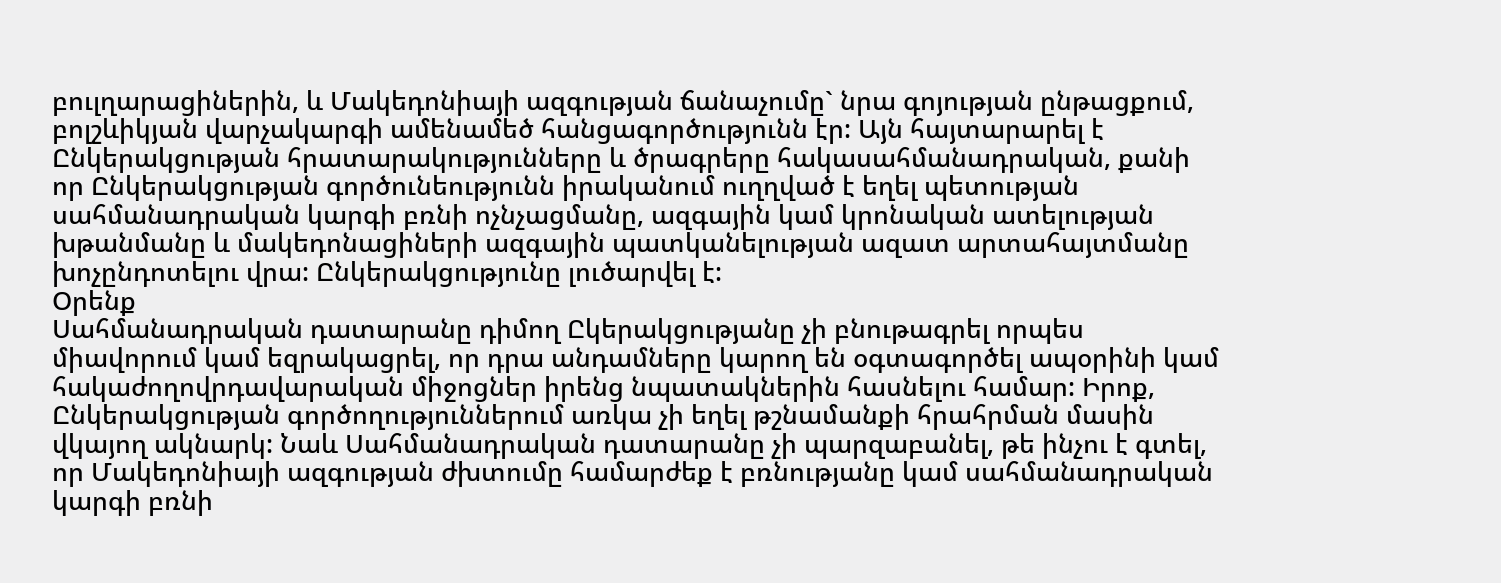բուլղարացիներին, և Մակեդոնիայի ազգության ճանաչումը` նրա գոյության ընթացքում, բոլշևիկյան վարչակարգի ամենամեծ հանցագործությունն էր: Այն հայտարարել է Ընկերակցության հրատարակությունները և ծրագրերը հակասահմանադրական, քանի որ Ընկերակցության գործունեությունն իրականում ուղղված է եղել պետության սահմանադրական կարգի բռնի ոչնչացմանը, ազգային կամ կրոնական ատելության խթանմանը և մակեդոնացիների ազգային պատկանելության ազատ արտահայտմանը խոչընդոտելու վրա: Ընկերակցությունը լուծարվել է:
Օրենք
Սահմանադրական դատարանը դիմող Ըկերակցությանը չի բնութագրել որպես միավորում կամ եզրակացրել, որ դրա անդամները կարող են օգտագործել ապօրինի կամ հակաժողովրդավարական միջոցներ իրենց նպատակներին հասնելու համար: Իրոք, Ընկերակցության գործողություններում առկա չի եղել թշնամանքի հրահրման մասին վկայող ակնարկ: Նաև Սահմանադրական դատարանը չի պարզաբանել, թե ինչու է գտել, որ Մակեդոնիայի ազգության ժխտումը համարժեք է բռնությանը կամ սահմանադրական կարգի բռնի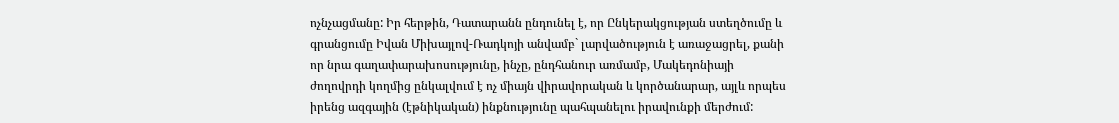ոչնչացմանը: Իր հերթին, Դատարանն ընդունել է, որ Ընկերակցության ստեղծումը և գրանցումը Իվան Միխայլով-Ռադկոյի անվամբ` լարվածություն է առաջացրել, քանի որ նրա գաղափարախոսությունը, ինչը, ընդհանուր առմամբ, Մակեդոնիայի ժողովրդի կողմից ընկալվում է ոչ միայն վիրավորական և կործանարար, այլև որպես իրենց ազգային (էթնիկական) ինքնությունը պահպանելու իրավունքի մերժում: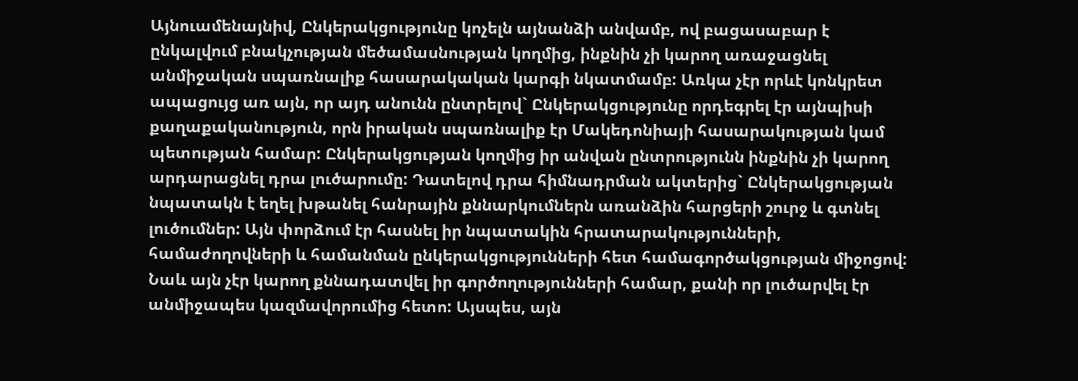Այնուամենայնիվ, Ընկերակցությունը կոչելն այնանձի անվամբ, ով բացասաբար է ընկալվում բնակչության մեծամասնության կողմից, ինքնին չի կարող առաջացնել անմիջական սպառնալիք հասարակական կարգի նկատմամբ: Առկա չէր որևէ կոնկրետ ապացույց առ այն, որ այդ անունն ընտրելով` Ընկերակցությունը որդեգրել էր այնպիսի քաղաքականություն, որն իրական սպառնալիք էր Մակեդոնիայի հասարակության կամ պետության համար: Ընկերակցության կողմից իր անվան ընտրությունն ինքնին չի կարող արդարացնել դրա լուծարումը: Դատելով դրա հիմնադրման ակտերից` Ընկերակցության նպատակն է եղել խթանել հանրային քննարկումներն առանձին հարցերի շուրջ և գտնել լուծումներ: Այն փորձում էր հասնել իր նպատակին հրատարակությունների, համաժողովների և համանման ընկերակցությունների հետ համագործակցության միջոցով: Նաև այն չէր կարող քննադատվել իր գործողությունների համար, քանի որ լուծարվել էր անմիջապես կազմավորումից հետո: Այսպես, այն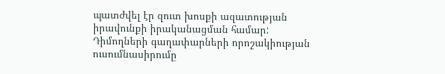պատժվել էր զուտ խոսքի ազատության իրավունքի իրականացման համար: Դիմողների գաղափարների որոշակիության ուսումնասիրումը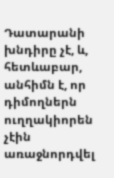Դատարանի խնդիրը չէ, և, հետևաբար, անհիմն է, որ դիմողներն ուղղակիորեն չէին առաջնորդվել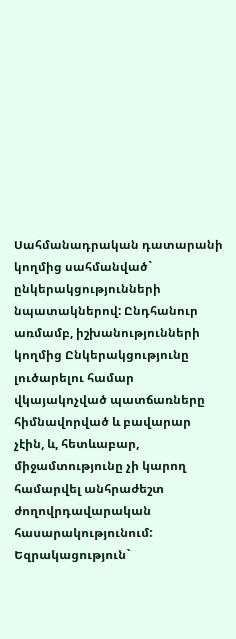Սահմանադրական դատարանի կողմից սահմանված` ընկերակցությունների նպատակներով: Ընդհանուր առմամբ, իշխանությունների կողմից Ընկերակցությունը լուծարելու համար վկայակոչված պատճառները հիմնավորված և բավարար չէին, և, հետևաբար, միջամտությունը չի կարող համարվել անհրաժեշտ ժողովրդավարական հասարակությունում:
Եզրակացություն`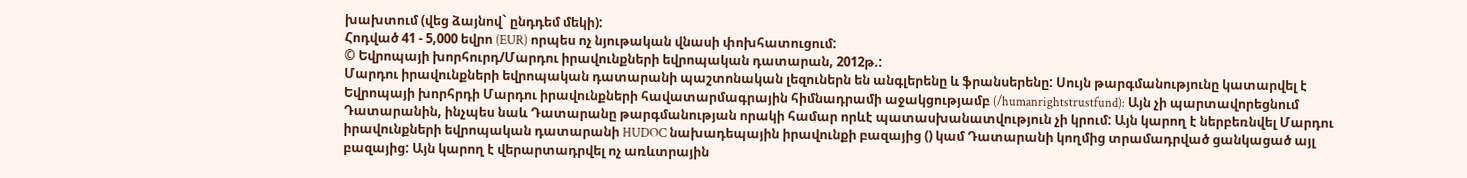խախտում (վեց ձայնով` ընդդեմ մեկի):
Հոդված 41 - 5,000 եվրո (EUR) որպես ոչ նյութական վնասի փոխհատուցում:
© Եվրոպայի խորհուրդ/Մարդու իրավունքների եվրոպական դատարան, 2012թ.:
Մարդու իրավունքների եվրոպական դատարանի պաշտոնական լեզուներն են անգլերենը և ֆրանսերենը: Սույն թարգմանությունը կատարվել է Եվրոպայի խորհրդի Մարդու իրավունքների հավատարմագրային հիմնադրամի աջակցությամբ (/humanrightstrustfund): Այն չի պարտավորեցնում Դատարանին, ինչպես նաև Դատարանը թարգմանության որակի համար որևէ պատասխանատվություն չի կրում: Այն կարող է ներբեռնվել Մարդու իրավունքների եվրոպական դատարանի HUDOC նախադեպային իրավունքի բազայից () կամ Դատարանի կողմից տրամադրված ցանկացած այլ բազայից: Այն կարող է վերարտադրվել ոչ առևտրային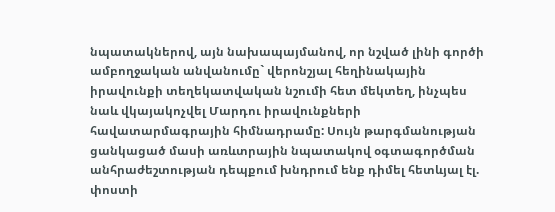նպատակներով, այն նախապայմանով, որ նշված լինի գործի ամբողջական անվանումը` վերոնշյալ հեղինակային իրավունքի տեղեկատվական նշումի հետ մեկտեղ, ինչպես նաև վկայակոչվել Մարդու իրավունքների հավատարմագրային հիմնադրամը: Սույն թարգմանության ցանկացած մասի առևտրային նպատակով օգտագործման անհրաժեշտության դեպքում խնդրում ենք դիմել հետևյալ էլ. փոստի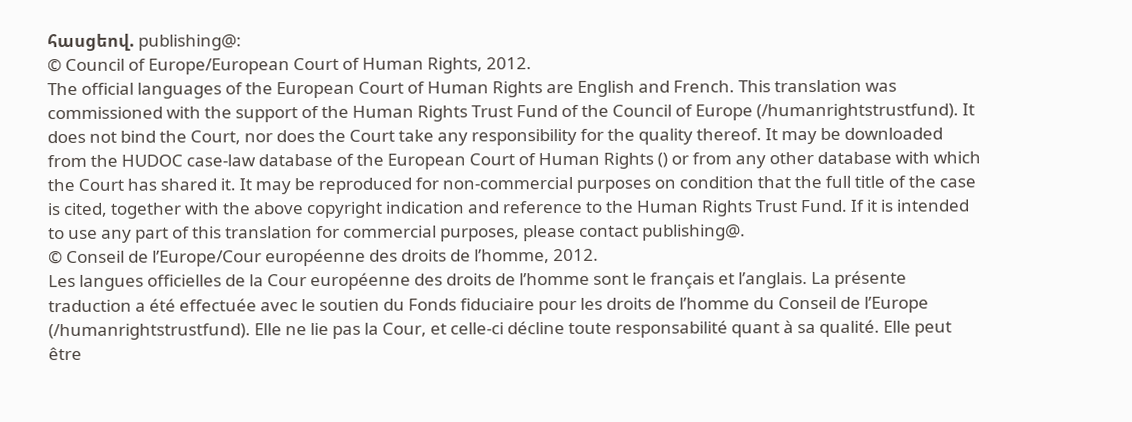հասցեով. publishing@:
© Council of Europe/European Court of Human Rights, 2012.
The official languages of the European Court of Human Rights are English and French. This translation was commissioned with the support of the Human Rights Trust Fund of the Council of Europe (/humanrightstrustfund). It does not bind the Court, nor does the Court take any responsibility for the quality thereof. It may be downloaded from the HUDOC case-law database of the European Court of Human Rights () or from any other database with which the Court has shared it. It may be reproduced for non-commercial purposes on condition that the full title of the case is cited, together with the above copyright indication and reference to the Human Rights Trust Fund. If it is intended to use any part of this translation for commercial purposes, please contact publishing@.
© Conseil de l’Europe/Cour européenne des droits de l’homme, 2012.
Les langues officielles de la Cour européenne des droits de l’homme sont le français et l’anglais. La présente traduction a été effectuée avec le soutien du Fonds fiduciaire pour les droits de l’homme du Conseil de l’Europe (/humanrightstrustfund). Elle ne lie pas la Cour, et celle-ci décline toute responsabilité quant à sa qualité. Elle peut être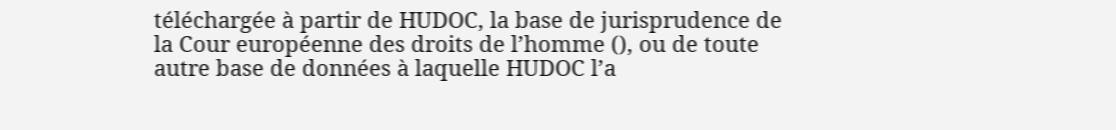téléchargée à partir de HUDOC, la base de jurisprudence de la Cour européenne des droits de l’homme (), ou de toute autre base de données à laquelle HUDOC l’a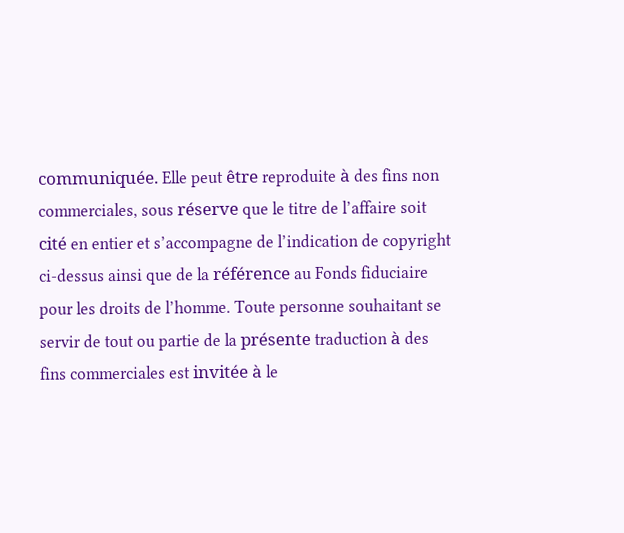communiquée. Elle peut être reproduite à des fins non commerciales, sous réserve que le titre de l’affaire soit cité en entier et s’accompagne de l’indication de copyright ci-dessus ainsi que de la référence au Fonds fiduciaire pour les droits de l’homme. Toute personne souhaitant se servir de tout ou partie de la présente traduction à des fins commerciales est invitée à le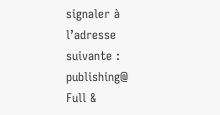signaler à l’adresse suivante : publishing@
Full &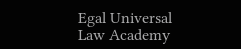Egal Universal Law Academy